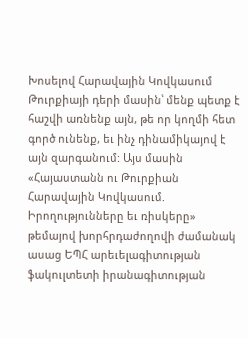Խոսելով Հարավային Կովկասում Թուրքիայի դերի մասին՝ մենք պետք է հաշվի առնենք այն, թե որ կողմի հետ գործ ունենք, եւ ինչ դինամիկայով է այն զարգանում: Այս մասին «Հայաստանն ու Թուրքիան Հարավային Կովկասում. Իրողությունները եւ ռիսկերը» թեմայով խորհրդաժողովի ժամանակ ասաց ԵՊՀ արեւելագիտության ֆակուլտետի իրանագիտության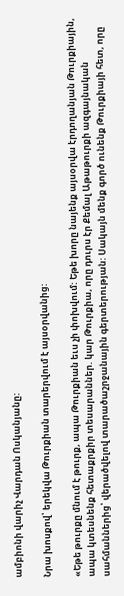ամբիոնի վարիչ Վարդան Ոսկանյանը:

Նրա խոսքով՝ երեկվա Թուրքիան տարերվում է այսօրվանից:

«Եթե թուրքը մնում է թուրք, ապա Թուրքիան եւս չի փոխվում: Եթե խորը նայենք այսօրվա էրդողանյան Թուրքիային, ապա կտեսնենք հետաքրքիր տեսարաններ. կար Թուրքիա, որը դուրս էր Քեմալ Աթաթուրքի ազգայնական սահմաններից՝ վերածվելով տարածաշրջանային գերտերության: Սակայն մենք գործ ունենք Թուրքիայի հետ, որը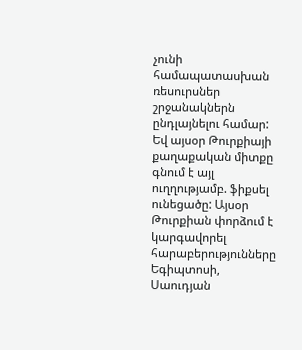չունի համապատասխան ռեսուրսներ շրջանակներն ընդլայնելու համար: Եվ այսօր Թուրքիայի քաղաքական միտքը գնում է այլ ուղղությամբ. ֆիքսել ունեցածը: Այսօր Թուրքիան փորձում է կարգավորել հարաբերությունները Եգիպտոսի, Սաուդյան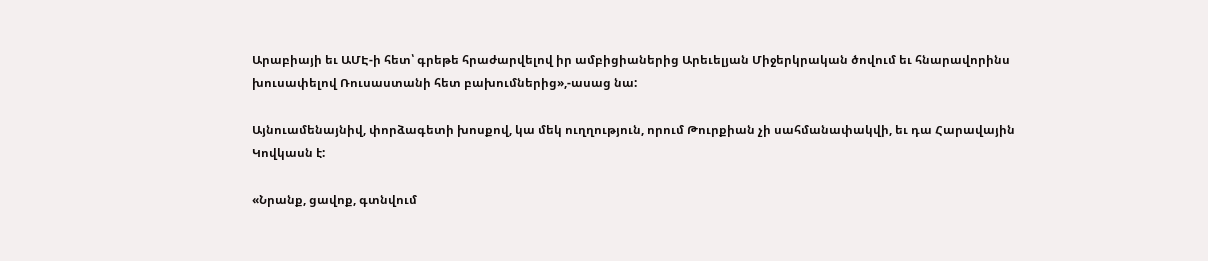Արաբիայի եւ ԱՄԷ-ի հետ՝ գրեթե հրաժարվելով իր ամբիցիաներից Արեւելյան Միջերկրական ծովում եւ հնարավորինս խուսափելով Ռուսաստանի հետ բախումներից»,-ասաց նա:

Այնուամենայնիվ, փորձագետի խոսքով, կա մեկ ուղղություն, որում Թուրքիան չի սահմանափակվի, եւ դա Հարավային Կովկասն է:

«Նրանք, ցավոք, գտնվում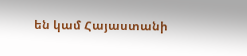են կամ Հայաստանի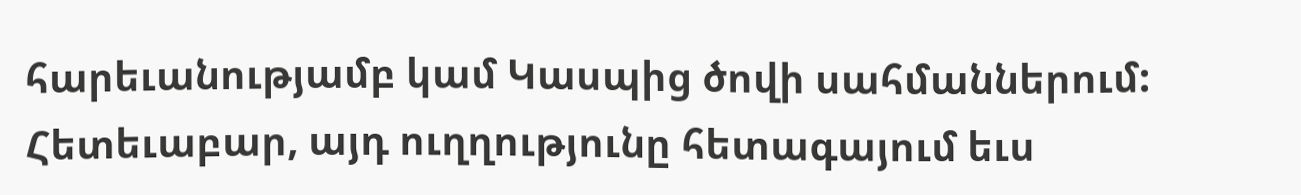հարեւանությամբ կամ Կասպից ծովի սահմաններում: Հետեւաբար, այդ ուղղությունը հետագայում եւս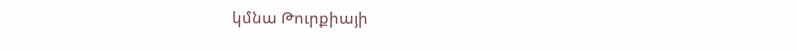կմնա Թուրքիայի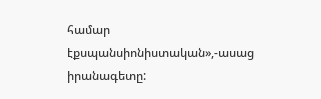համար էքսպանսիոնիստական»,-ասաց իրանագետը: